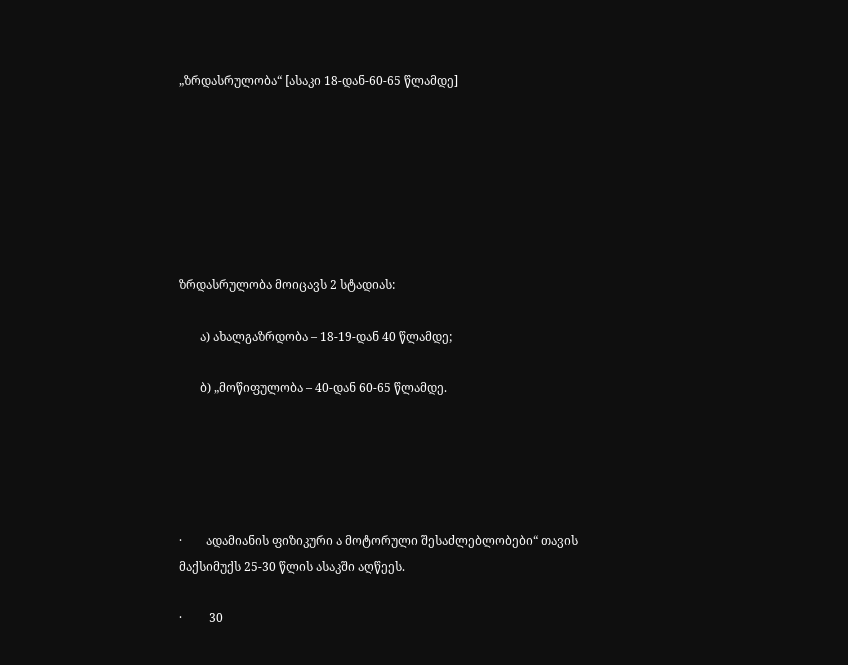„ზრდასრულობა“ [ასაკი 18-დან-60-65 წლამდე]







ზრდასრულობა მოიცავს 2 სტადიას:

       ა) ახალგაზრდობა – 18-19-დან 40 წლამდე;

       ბ) „მოწიფულობა – 40-დან 60-65 წლამდე.





·        ადამიანის ფიზიკური ა მოტორული შესაძლებლობები“ თავის  მაქსიმუქს 25-30 წლის ასაკში აღწეეს.

·         30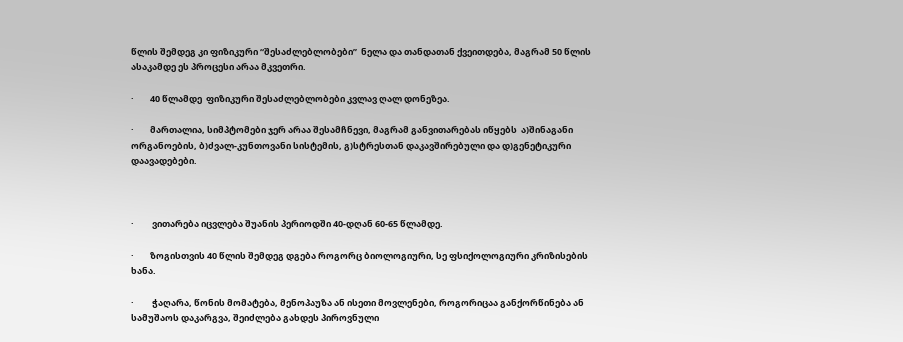წლის შემდეგ კი ფიზიკური “შესაძლებლობები’’  ნელა და თანდათან ქვეითდება, მაგრამ 50 წლის ასაკამდე ეს პროცესი არაა მკვეთრი.

·        40 წლამდე  ფიზიკური შესაძლებლობები კვლავ ღალ დონეზეა.

·        მართალია, სიმპტომები ჯერ არაა შესამჩნევი, მაგრამ განვითარებას იწყებს  ა)შინაგანი ორგანოების, ბ)ძვალ-კუნთოვანი სისტემის, გ)სტრესთან დაკავშირებული და დ)გენეტიკური დაავადებები.



·         ვითარება იცვლება შუანის პერიოდში 40-დღან 60-65 წლამდე.

·        ზოგისთვის 40 წლის შემდეგ დგება როგორც ბიოლოგიური, სე ფსიქოლოგიური კრიზისების ხანა.

·         ჭაღარა, წონის მომატება, მენოპაუზა ან ისეთი მოვლენები, როგორიცაა განქორწინება ან სამუშაოს დაკარგვა, შეიძლება გახდეს პიროვნული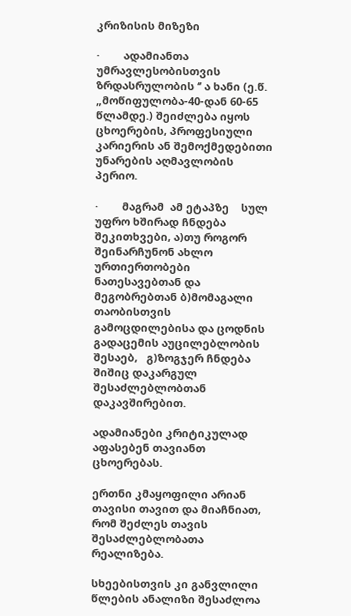კრიზისის მიზეზი

·        ადამიანთა უმრავლესობისთვის ზრდასრულობის ‘’ ა ხანი (ე.წ. „მოწიფულობა-40-დან 60-65 წლამდე.) შეიძლება იყოს ცხოერების, პროფესიული კარიერის ან შემოქმედებითი უნარების აღმავლობის პერიო.

·        მაგრამ  ამ ეტაპზე    სულ უფრო ხშირად ჩნდება შეკითხვები, ა)თუ როგორ შეინარჩუნონ ახლო ურთიერთობები   ნათესავებთან და მეგობრებთან ბ)მომაგალი თაობისთვის გამოცდილებისა და ცოდნის გადაცემის აუცილებლობის შესაებ,   გ)ზოგჯერ ჩნდება შიშიც დაკარგულ შესაძლებლობთან დაკავშირებით.

ადამიანები კრიტიკულად აფასებენ თავიანთ ცხოერებას.

ერთნი კმაყოფილი არიან თავისი თავით და მიაჩნიათ, რომ შეძლეს თავის შესაძლებლობათა რეალიზება.

სხეებისთვის კი განვლილი წლების ანალიზი შესაძლოა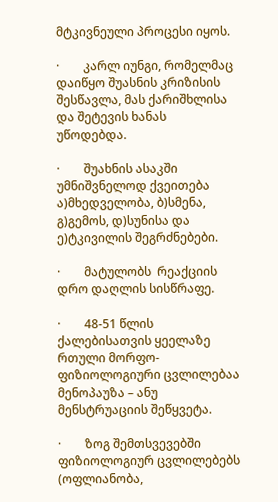მტკივნეული პროცესი იყოს.

·        კარლ იუნგი, რომელმაც დაიწყო შუასნის კრიზისის შესწავლა, მას ქარიშხლისა და შეტევის ხანას უწოდებდა.

·        შუახნის ასაკში უმნიშვნელოდ ქვეითება  ა)მხედველობა, ბ)სმენა, გ)გემოს, დ)სუნისა და ე)ტკივილის შეგრძნებები.

·        მატულობს  რეაქციის დრო დაღლის სისწრაფე.

·        48-51 წლის ქალებისათვის ყეელაზე რთული მორფო-ფიზიოლოგიური ცვლილებაა მენოპაუზა – ანუ მენსტრუაციის შეწყვეტა.

·        ზოგ შემთსვევებში ფიზიოლოგიურ ცვლილებებს (ოფლიანობა,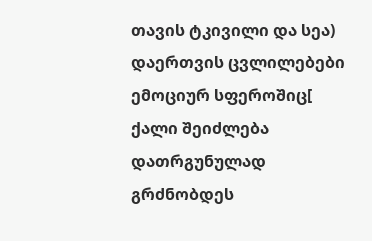თავის ტკივილი და სეა) დაერთვის ცვლილებები ემოციურ სფეროშიც[ ქალი შეიძლება დათრგუნულად გრძნობდეს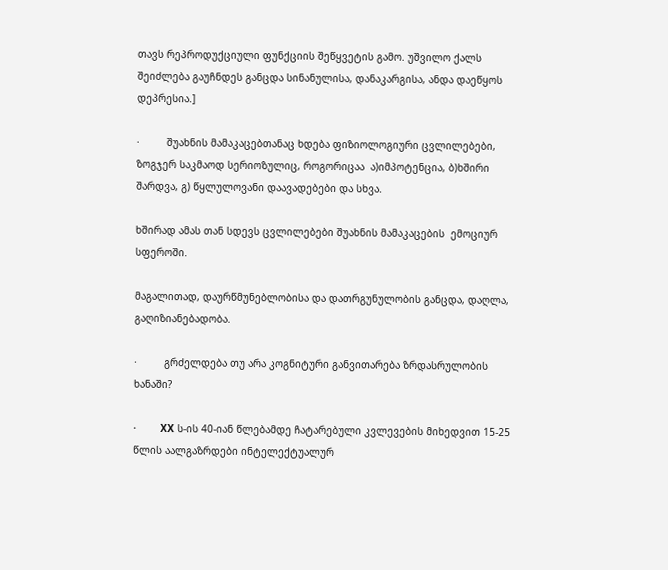თავს რეპროდუქციული ფუნქციის შეწყვეტის გამო. უშვილო ქალს შეიძლება გაუჩნდეს განცდა სინანულისა, დანაკარგისა, ანდა დაეწყოს დეპრესია.]

·         შუახნის მამაკაცებთანაც ხდება ფიზიოლოგიური ცვლილებები, ზოგჯერ საკმაოდ სერიოზულიც, როგორიცაა  ა)იმპოტენცია, ბ)ხშირი შარდვა, გ) წყლულოვანი დაავადებები და სხვა.

ხშირად ამას თან სდევს ცვლილებები შუახნის მამაკაცების  ემოციურ სფეროში.

მაგალითად, დაურწმუნებლობისა და დათრგუნულობის განცდა, დაღლა, გაღიზიანებადობა.

·         გრძელდება თუ არა კოგნიტური განვითარება ზრდასრულობის ხანაში?

·        XX ს-ის 40-იან წლებამდე ჩატარებული კვლევების მიხედვით 15-25 წლის აალგაზრდები ინტელექტუალურ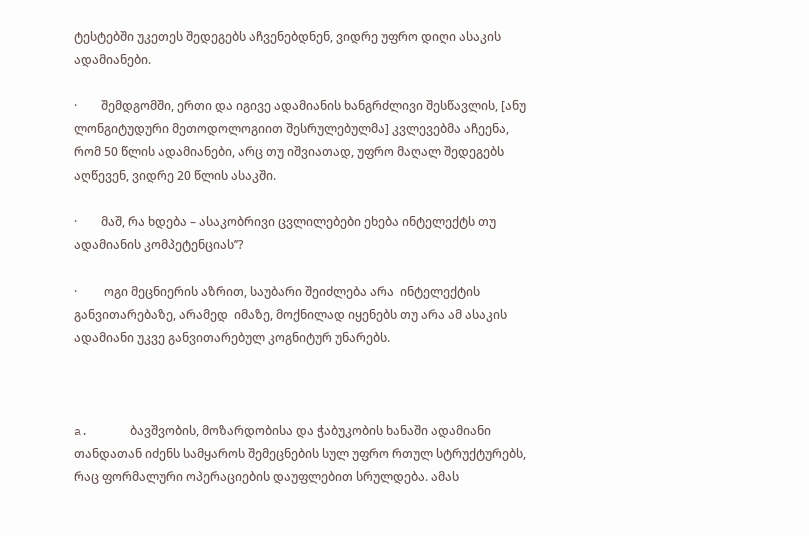ტესტებში უკეთეს შედეგებს აჩვენებდნენ, ვიდრე უფრო დიღი ასაკის ადამიანები.

·        შემდგომში, ერთი და იგივე ადამიანის ხანგრძლივი შესწავლის, [ანუ ლონგიტუდური მეთოდოლოგიით შესრულებულმა] კვლევებმა აჩეენა, რომ 50 წლის ადამიანები, არც თუ იშვიათად, უფრო მაღალ შედეგებს აღწევენ, ვიდრე 20 წლის ასაკში.

·        მაშ, რა ხდება – ასაკობრივი ცვლილებები ეხება ინტელექტს თუ ადამიანის კომპეტენციას’’?

·         ოგი მეცნიერის აზრით, საუბარი შეიძლება არა  ინტელექტის განვითარებაზე, არამედ  იმაზე, მოქნილად იყენებს თუ არა ამ ასაკის ადამიანი უკვე განვითარებულ კოგნიტურ უნარებს.



a.      ბავშვობის, მოზარდობისა და ჭაბუკობის ხანაში ადამიანი თანდათან იძენს სამყაროს შემეცნების სულ უფრო რთულ სტრუქტურებს, რაც ფორმალური ოპერაციების დაუფლებით სრულდება. ამას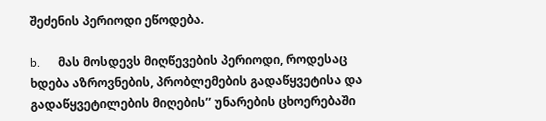შეძენის პერიოდი ეწოდება.

b.      მას მოსდევს მიღწევების პერიოდი, როდესაც ხდება აზროვნების, პრობლემების გადაწყვეტისა და გადაწყვეტილების მიღების’’ უნარების ცხოერებაში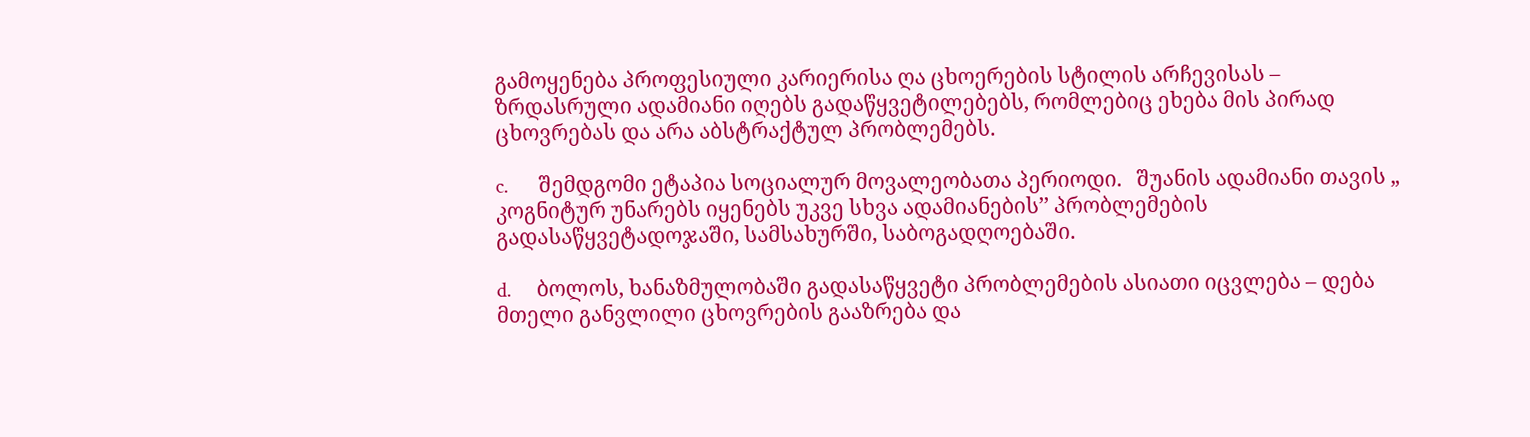გამოყენება პროფესიული კარიერისა ღა ცხოერების სტილის არჩევისას – ზრდასრული ადამიანი იღებს გადაწყვეტილებებს, რომლებიც ეხება მის პირად ცხოვრებას და არა აბსტრაქტულ პრობლემებს.

c.      შემდგომი ეტაპია სოციალურ მოვალეობათა პერიოდი.   შუანის ადამიანი თავის „ კოგნიტურ უნარებს იყენებს უკვე სხვა ადამიანების’’ პრობლემების გადასაწყვეტადოჯაში, სამსახურში, საბოგადღოებაში.

d.     ბოლოს, ხანაზმულობაში გადასაწყვეტი პრობლემების ასიათი იცვლება – დება მთელი განვლილი ცხოვრების გააზრება და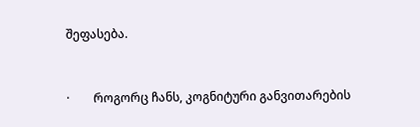შეფასება.



·        როგორც ჩანს, კოგნიტური განვითარების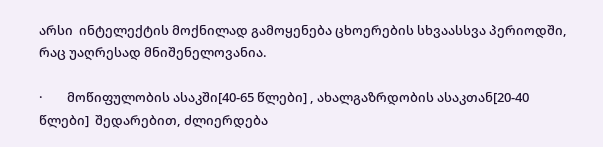არსი  ინტელექტის მოქნილად გამოყენება ცხოერების სხვაასსვა პერიოდში, რაც უაღრესად მნიშენელოვანია.

·        მოწიფულობის ასაკში[40-65 წლები] , ახალგაზრდობის ასაკთან[20-40 წლები]  შედარებით, ძლიერდება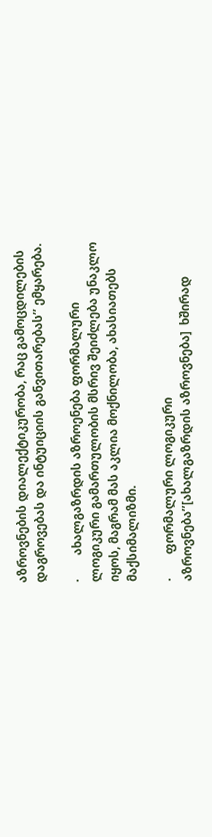აზროვნების დიალექტიკურობა, რაც გამოცდილების დაგროვებას და ინტუიციის განვითარებას’’ ემყარება.

·        ახალგაზრდის აზროენება ფორმალური ლოგიკური გამართულობის მსრივ შეიძლება უნაკლო იყოს, მაგრამ მას აკლია მოქნილობა, ახასიათებს მაქსიმალიზმი.

·        ფორმალური ლოგიკური აზროვნება’’[ახალგაზრდის აზროვნება]  ხშირად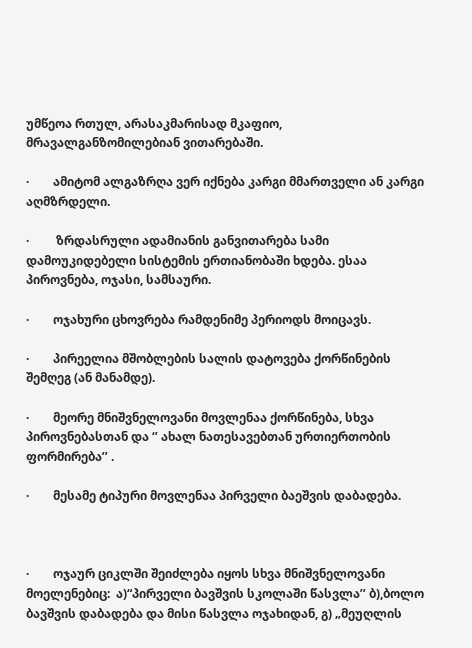უმწეოა რთულ, არასაკმარისად მკაფიო, მრავალგანზომილებიან ვითარებაში.

·        ამიტომ ალგაზრღა ვერ იქნება კარგი მმართველი ან კარგი აღმზრდელი.

·         ზრდასრული ადამიანის განვითარება სამი დამოუკიდებელი სისტემის ერთიანობაში ხდება. ესაა პიროვნება, ოჯასი, სამსაური.

·        ოჯახური ცხოვრება რამდენიმე პერიოდს მოიცავს.

·        პირეელია მშობლების სალის დატოვება ქორწინების შემღეგ (ან მანამდე).

·        მეორე მნიშვნელოვანი მოვლენაა ქორწინება, სხვა პიროვნებასთან და ‘’ ახალ ნათესავებთან ურთიერთობის ფორმირება’’ .

·        მესამე ტიპური მოვლენაა პირველი ბაეშვის დაბადება.



·        ოჯაურ ციკლში შეიძლება იყოს სხვა მნიშვნელოვანი მოელენებიც:  ა)“პირველი ბავშვის სკოლაში წასვლა’’ ბ),ბოლო ბავშვის დაბადება და მისი წასვლა ოჯახიდან, გ) „მეუღლის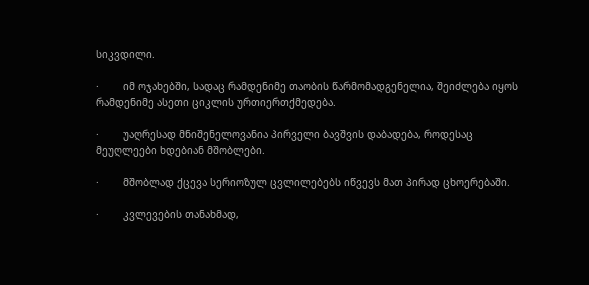სიკვდილი.

·        იმ ოჯახებში, სადაც რამდენიმე თაობის წარმომადგენელია, შეიძლება იყოს რამდენიმე ასეთი ციკლის ურთიერთქმედება.

·        უაღრესად მნიშენელოვანია პირველი ბავშვის დაბადება, როდესაც მეუღლეები ხდებიან მშობლები.

·        მშობლად ქცევა სერიოზულ ცვლილებებს იწვევს მათ პირად ცხოერებაში.

·        კვლევების თანახმად,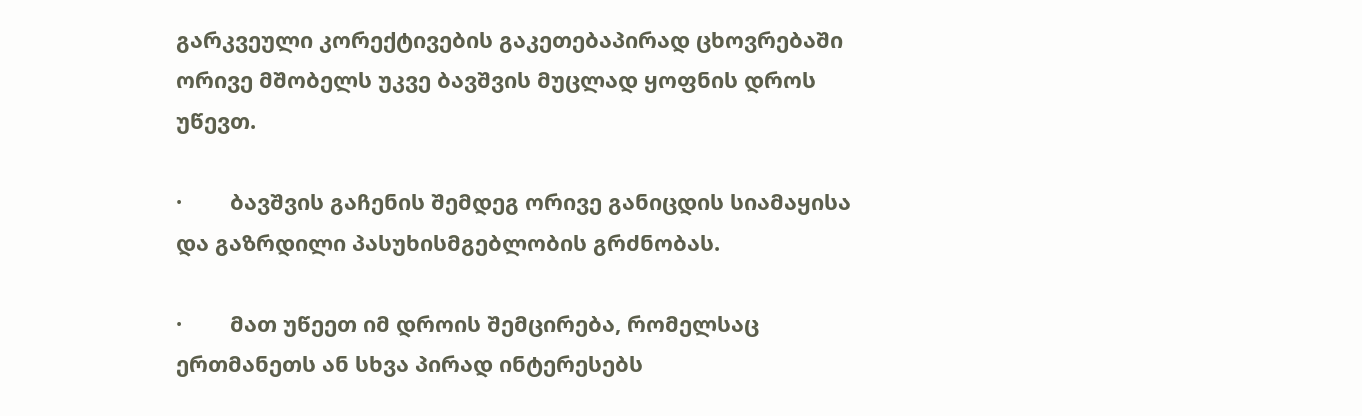გარკვეული კორექტივების გაკეთებაპირად ცხოვრებაში  ორივე მშობელს უკვე ბავშვის მუცლად ყოფნის დროს უწევთ.

·        ბავშვის გაჩენის შემდეგ ორივე განიცდის სიამაყისა და გაზრდილი პასუხისმგებლობის გრძნობას.

·        მათ უწეეთ იმ დროის შემცირება, რომელსაც ერთმანეთს ან სხვა პირად ინტერესებს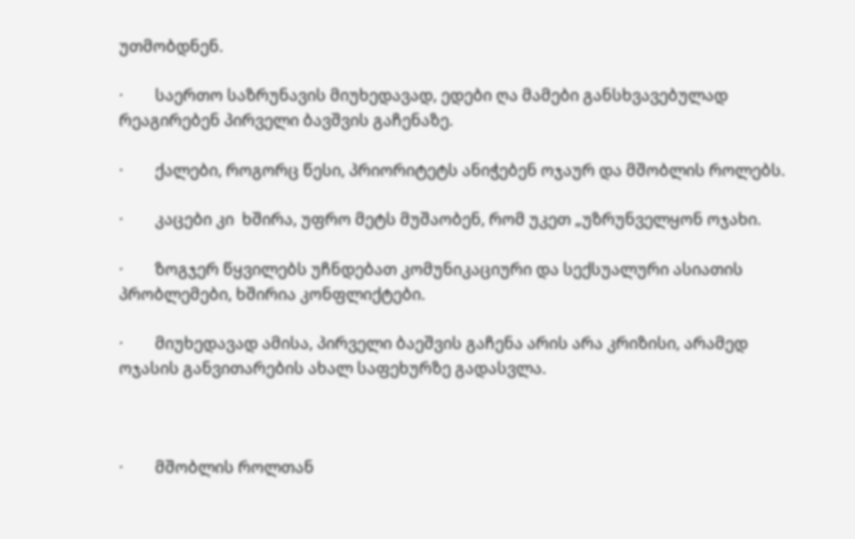უთმობდნენ.

·        საერთო საზრუნავის მიუხედავად, ედები ღა მამები განსხვავებულად რეაგირებენ პირველი ბავშვის გაჩენაზე.

·        ქალები, როგორც წესი, პრიორიტეტს ანიჭებენ ოჯაურ და მშობლის როლებს.

·        კაცები კი  ხშირა, უფრო მეტს მუშაობენ, რომ უკეთ „უზრუნველყონ ოჯახი.

·        ზოგჯერ წყვილებს უჩნდებათ კომუნიკაციური და სექსუალური ასიათის პრობლემები, ხშირია კონფლიქტები.

·        მიუხედავად ამისა, პირველი ბაეშვის გაჩენა არის არა კრიზისი, არამედ ოჯასის განვითარების ახალ საფეხურზე გადასვლა.



·        მშობლის როლთან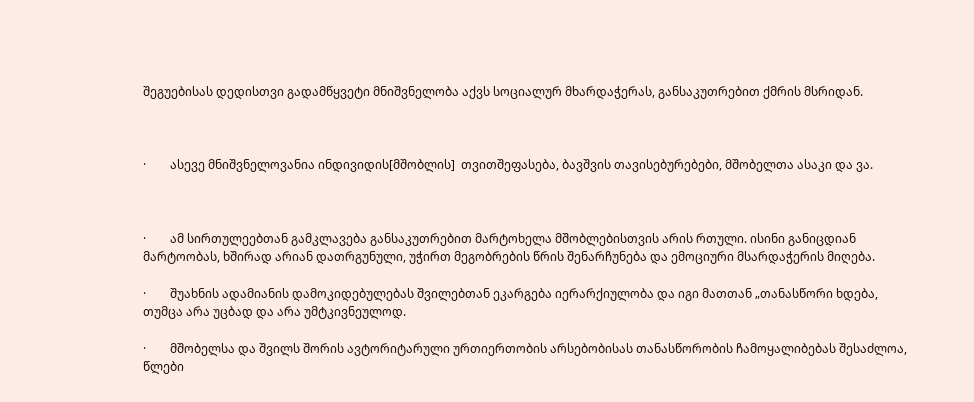შეგუებისას დედისთვი გადამწყვეტი მნიშვნელობა აქვს სოციალურ მხარდაჭერას, განსაკუთრებით ქმრის მსრიდან.



·        ასევე მნიშვნელოვანია ინდივიდის[მშობლის]  თვითშეფასება, ბავშვის თავისებურებები, მშობელთა ასაკი და ვა.



·        ამ სირთულეებთან გამკლავება განსაკუთრებით მარტოხელა მშობლებისთვის არის რთული. ისინი განიცდიან მარტოობას, ხშირად არიან დათრგუნული, უჭირთ მეგობრების წრის შენარჩუნება და ემოციური მსარდაჭერის მიღება.

·        შუახნის ადამიანის დამოკიდებულებას შვილებთან ეკარგება იერარქიულობა და იგი მათთან „თანასწორი ხდება, თუმცა არა უცბად და არა უმტკივნეულოდ.

·        მშობელსა და შვილს შორის ავტორიტარული ურთიერთობის არსებობისას თანასწორობის ჩამოყალიბებას შესაძლოა, წლები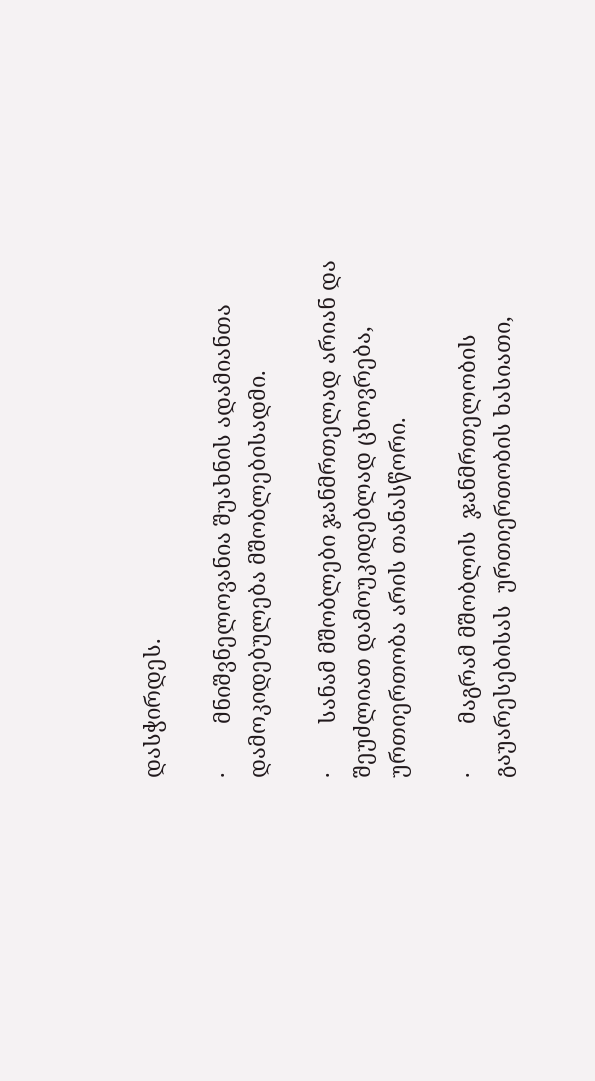დასჭირდეს.

·        მნიშვნელოვანია შუახნის ადამიანთა დამოკიდებულება მშობლებისადმი.

·        სანამ მშობლები ჯანმრთელად არიან და შეუძლიათ დამოუკიდებლად ცხოვრება, ურთიერთობა არის თანასწორი.

·        მაგრამ მშობლის  ჯანმრთელობის გაუარესებისას  ურთიერთობის ხასიათი,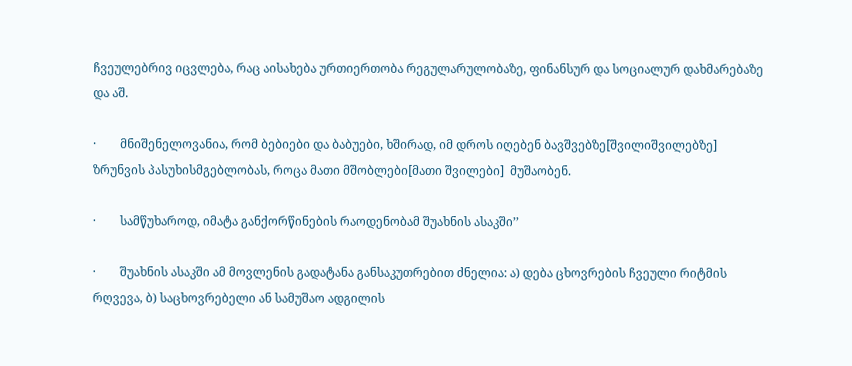ჩვეულებრივ იცვლება, რაც აისახება ურთიერთობა რეგულარულობაზე, ფინანსურ და სოციალურ დახმარებაზე და აშ.

·        მნიშენელოვანია, რომ ბებიები და ბაბუები, ხშირად, იმ დროს იღებენ ბავშვებზე[შვილიშვილებზე]  ზრუნვის პასუხისმგებლობას, როცა მათი მშობლები[მათი შვილები]  მუშაობენ.

·        სამწუხაროდ, იმატა განქორწინების რაოდენობამ შუახნის ასაკში’’

·        შუახნის ასაკში ამ მოვლენის გადატანა განსაკუთრებით ძნელია: ა) დება ცხოვრების ჩვეული რიტმის რღვევა, ბ) საცხოვრებელი ან სამუშაო ადგილის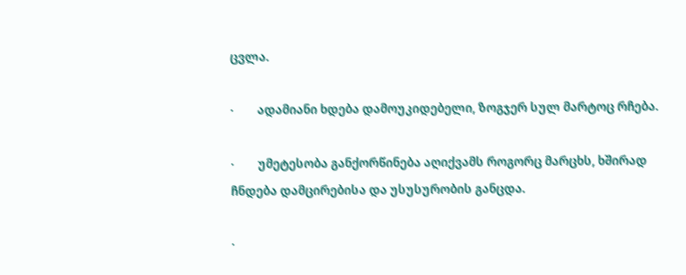ცვლა.

·        ადამიანი ხდება დამოუკიდებელი, ზოგჯერ სულ მარტოც რჩება.

·        უმეტესობა განქორწინება აღიქვამს როგორც მარცხს, ხშირად ჩნდება დამცირებისა და უსუსურობის განცდა.

·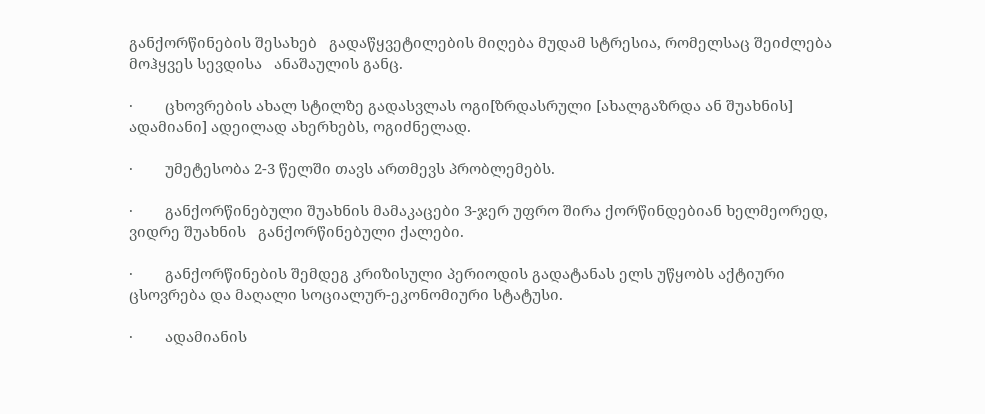განქორწინების შესახებ   გადაწყვეტილების მიღება მუდამ სტრესია, რომელსაც შეიძლება მოჰყვეს სევდისა   ანაშაულის განც.

·        ცხოვრების ახალ სტილზე გადასვლას ოგი[ზრდასრული [ახალგაზრდა ან შუახნის]  ადამიანი] ადეილად ახერხებს, ოგიძნელად.

·        უმეტესობა 2-3 წელში თავს ართმევს პრობლემებს.

·        განქორწინებული შუახნის მამაკაცები 3-ჯერ უფრო შირა ქორწინდებიან ხელმეორედ, ვიდრე შუახნის   განქორწინებული ქალები.

·        განქორწინების შემდეგ კრიზისული პერიოდის გადატანას ელს უწყობს აქტიური ცსოვრება და მაღალი სოციალურ-ეკონომიური სტატუსი.

·        ადამიანის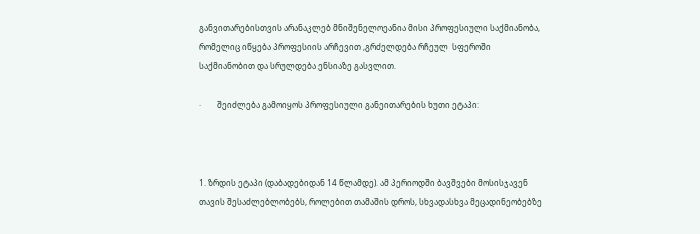განვითარებისთვის არანაკლებ მნიშენელოეანია მისი პროფესიული საქმიანობა, რომელიც იწყება პროფესიის არჩევით ,გრძელდება რჩეულ  სფეროში საქმიანობით და სრულდება ენსიაზე გასვლით.

·        შეიძლება გამოიყოს პროფესიული განეითარების ხუთი ეტაპი:



1. ზრდის ეტაპი (დაბადებიდან 14 წლამდე). ამ პერიოდში ბავშვები მოსისჯავენ თავის შესაძლებლობებს, როლებით თამაშის დროს, სხვადასხვა მეცადინეობებზე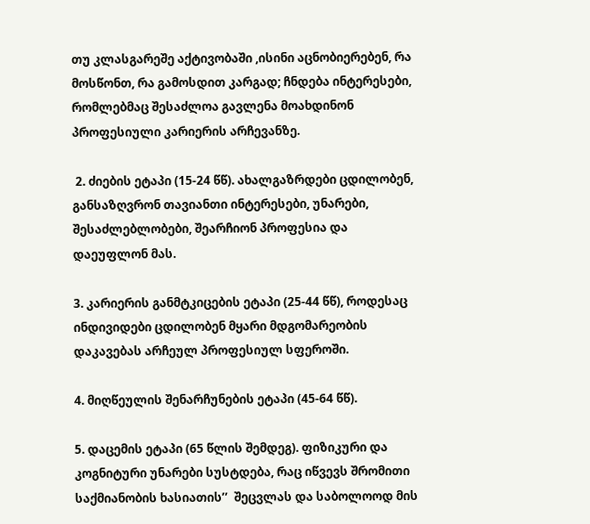თუ კლასგარეშე აქტივობაში ,ისინი აცნობიერებენ, რა მოსწონთ, რა გამოსდით კარგად; ჩნდება ინტერესები, რომლებმაც შესაძლოა გავლენა მოახდინონ პროფესიული კარიერის არჩევანზე.

 2. ძიების ეტაპი (15-24 წწ). ახალგაზრდები ცდილობენ, განსაზღვრონ თავიანთი ინტერესები, უნარები, შესაძლებლობები, შეარჩიონ პროფესია და დაეუფლონ მას.

3. კარიერის განმტკიცების ეტაპი (25-44 წწ), როდესაც ინდივიდები ცდილობენ მყარი მდგომარეობის დაკავებას არჩეულ პროფესიულ სფეროში.

4. მიღწეულის შენარჩუნების ეტაპი (45-64 წწ).

5. დაცემის ეტაპი (65 წლის შემდეგ). ფიზიკური და კოგნიტური უნარები სუსტდება, რაც იწვევს შრომითი საქმიანობის ხასიათის’’  შეცვლას და საბოლოოდ მის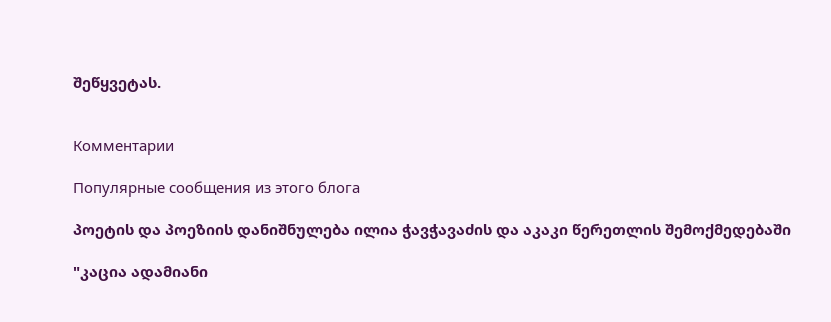შეწყვეტას.


Комментарии

Популярные сообщения из этого блога

პოეტის და პოეზიის დანიშნულება ილია ჭავჭავაძის და აკაკი წერეთლის შემოქმედებაში

"კაცია ადამიანი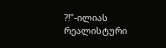?!"-ილიას რეალისტური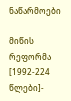ნაწარმოები

მიწის რეფორმა [1992-224 წლები]-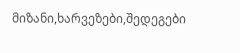მიზანი,ხარვეზები,შედეგები